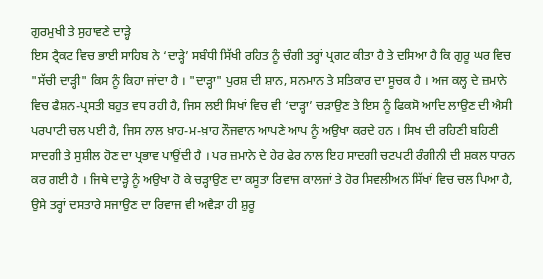ਗੁਰਮੁਖੀ ਤੇ ਸੁਹਾਵਣੇ ਦਾੜ੍ਹੇ
ਇਸ ਟ੍ਰੈਕਟ ਵਿਚ ਭਾਈ ਸਾਹਿਬ ਨੇ ‘ਦਾੜ੍ਹੇ’ ਸਬੰਧੀ ਸਿੱਖੀ ਰਹਿਤ ਨੂੰ ਚੰਗੀ ਤਰ੍ਹਾਂ ਪ੍ਰਗਟ ਕੀਤਾ ਹੈ ਤੇ ਦਸਿਆ ਹੈ ਕਿ ਗੁਰੂ ਘਰ ਵਿਚ "ਸੱਚੀ ਦਾੜ੍ਹੀ" ਕਿਸ ਨੂੰ ਕਿਹਾ ਜਾਂਦਾ ਹੈ । "ਦਾੜ੍ਹਾ" ਪੁਰਸ਼ ਦੀ ਸ਼ਾਨ, ਸਨਮਾਨ ਤੇ ਸਤਿਕਾਰ ਦਾ ਸੂਚਕ ਹੈ । ਅਜ ਕਲ੍ਹ ਦੇ ਜ਼ਮਾਨੇ ਵਿਚ ਫੈਸ਼ਨ-ਪ੍ਰਸਤੀ ਬਹੁਤ ਵਧ ਰਹੀ ਹੈ, ਜਿਸ ਲਈ ਸਿਖਾਂ ਵਿਚ ਵੀ ‘ਦਾੜ੍ਹਾ’ ਚੜਾਉਣ ਤੇ ਇਸ ਨੂੰ ਫਿਕਸੋ ਆਦਿ ਲਾਉਣ ਦੀ ਐਸੀ ਪਰਪਾਟੀ ਚਲ ਪਈ ਹੈ, ਜਿਸ ਨਾਲ ਖ਼ਾਹ-ਮ-ਖ਼ਾਹ ਨੌਜਵਾਨ ਆਪਣੇ ਆਪ ਨੂੰ ਅਉਖਾ ਕਰਦੇ ਹਨ । ਸਿਖ ਦੀ ਰਹਿਣੀ ਬਹਿਣੀ ਸਾਦਗੀ ਤੇ ਸੁਸ਼ੀਲ ਹੋਣ ਦਾ ਪ੍ਰਭਾਵ ਪਾਉਂਦੀ ਹੈ । ਪਰ ਜ਼ਮਾਨੇ ਦੇ ਹੇਰ ਫੇਰ ਨਾਲ ਇਹ ਸਾਦਗੀ ਚਟਪਟੀ ਰੰਗੀਨੀ ਦੀ ਸ਼ਕਲ ਧਾਰਨ ਕਰ ਗਈ ਹੈ । ਜਿਥੇ ਦਾੜ੍ਹੇ ਨੂੰ ਅਉਖਾ ਹੋ ਕੇ ਚੜ੍ਹਾਉਣ ਦਾ ਕਸੂਤਾ ਰਿਵਾਜ ਕਾਲਜਾਂ ਤੇ ਹੋਰ ਸਿਵਲੀਅਨ ਸਿੱਖਾਂ ਵਿਚ ਚਲ ਪਿਆ ਹੈ, ਉਸੇ ਤਰ੍ਹਾਂ ਦਸਤਾਰੇ ਸਜਾਉਣ ਦਾ ਰਿਵਾਜ ਵੀ ਅਵੈੜਾ ਹੀ ਸ਼ੁਰੂ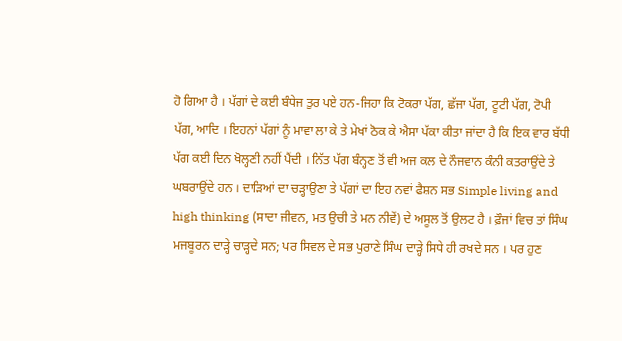ਹੋ ਗਿਆ ਹੈ । ਪੱਗਾਂ ਦੇ ਕਈ ਬੰਧੇਜ ਤੁਰ ਪਏ ਹਨ-ਜਿਹਾ ਕਿ ਟੋਕਰਾ ਪੱਗ, ਛੱਜਾ ਪੱਗ, ਟੂਟੀ ਪੱਗ, ਟੋਪੀ ਪੱਗ, ਆਦਿ । ਇਹਨਾਂ ਪੱਗਾਂ ਨੂੰ ਮਾਵਾ ਲਾ ਕੇ ਤੇ ਮੇਖਾਂ ਠੋਕ ਕੇ ਐਸਾ ਪੱਕਾ ਕੀਤਾ ਜਾਂਦਾ ਹੈ ਕਿ ਇਕ ਵਾਰ ਬੱਧੀ ਪੱਗ ਕਈ ਦਿਨ ਖੋਲ੍ਹਣੀ ਨਹੀਂ ਪੈਂਦੀ । ਨਿੱਤ ਪੱਗ ਬੰਨ੍ਹਣ ਤੋਂ ਵੀ ਅਜ ਕਲ ਦੇ ਨੌਜਵਾਨ ਕੰਨੀ ਕਤਰਾਉਂਦੇ ਤੇ ਘਬਰਾਉਂਦੇ ਹਨ । ਦਾੜਿਆਂ ਦਾ ਚੜ੍ਹਾਉਣਾ ਤੇ ਪੱਗਾਂ ਦਾ ਇਹ ਨਵਾਂ ਫੈਸ਼ਨ ਸਭ Simple living and high thinking (ਸਾਦਾ ਜੀਵਨ, ਮਤ ਉਚੀ ਤੇ ਮਨ ਨੀਵੇਂ) ਦੇ ਅਸੂਲ ਤੋਂ ਉਲਟ ਹੈ । ਫ਼ੌਜਾਂ ਵਿਚ ਤਾਂ ਸਿੰਘ ਮਜਬੂਰਨ ਦਾੜ੍ਹੇ ਚਾੜ੍ਹਦੇ ਸਨ; ਪਰ ਸਿਵਲ ਦੇ ਸਭ ਪੁਰਾਣੇ ਸਿੰਘ ਦਾੜ੍ਹੇ ਸਿਧੇ ਹੀ ਰਖਦੇ ਸਨ । ਪਰ ਹੁਣ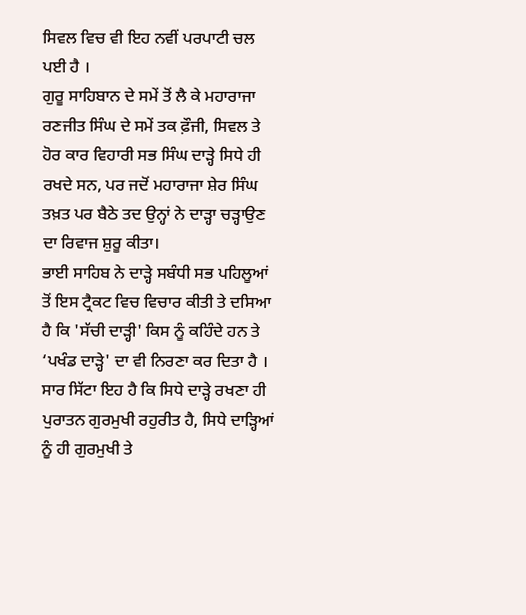ਸਿਵਲ ਵਿਚ ਵੀ ਇਹ ਨਵੀਂ ਪਰਪਾਟੀ ਚਲ ਪਈ ਹੈ ।
ਗੁਰੂ ਸਾਹਿਬਾਨ ਦੇ ਸਮੇਂ ਤੋਂ ਲੈ ਕੇ ਮਹਾਰਾਜਾ ਰਣਜੀਤ ਸਿੰਘ ਦੇ ਸਮੇਂ ਤਕ ਫ਼ੌਜੀ, ਸਿਵਲ ਤੇ ਹੋਰ ਕਾਰ ਵਿਹਾਰੀ ਸਭ ਸਿੰਘ ਦਾੜ੍ਹੇ ਸਿਧੇ ਹੀ ਰਖਦੇ ਸਨ, ਪਰ ਜਦੋਂ ਮਹਾਰਾਜਾ ਸ਼ੇਰ ਸਿੰਘ ਤਖ਼ਤ ਪਰ ਬੈਠੇ ਤਦ ਉਨ੍ਹਾਂ ਨੇ ਦਾੜ੍ਹਾ ਚੜ੍ਹਾਉਣ ਦਾ ਰਿਵਾਜ ਸ਼ੁਰੂ ਕੀਤਾ।
ਭਾਈ ਸਾਹਿਬ ਨੇ ਦਾੜ੍ਹੇ ਸਬੰਧੀ ਸਭ ਪਹਿਲੂਆਂ ਤੋਂ ਇਸ ਟ੍ਰੈਕਟ ਵਿਚ ਵਿਚਾਰ ਕੀਤੀ ਤੇ ਦਸਿਆ ਹੈ ਕਿ 'ਸੱਚੀ ਦਾੜ੍ਹੀ' ਕਿਸ ਨੂੰ ਕਹਿੰਦੇ ਹਨ ਤੇ ‘ਪਖੰਡ ਦਾੜ੍ਹੇ' ਦਾ ਵੀ ਨਿਰਣਾ ਕਰ ਦਿਤਾ ਹੈ ।
ਸਾਰ ਸਿੱਟਾ ਇਹ ਹੈ ਕਿ ਸਿਧੇ ਦਾੜ੍ਹੇ ਰਖਣਾ ਹੀ ਪੁਰਾਤਨ ਗੁਰਮੁਖੀ ਰਹੁਰੀਤ ਹੈ, ਸਿਧੇ ਦਾੜ੍ਹਿਆਂ ਨੂੰ ਹੀ ਗੁਰਮੁਖੀ ਤੇ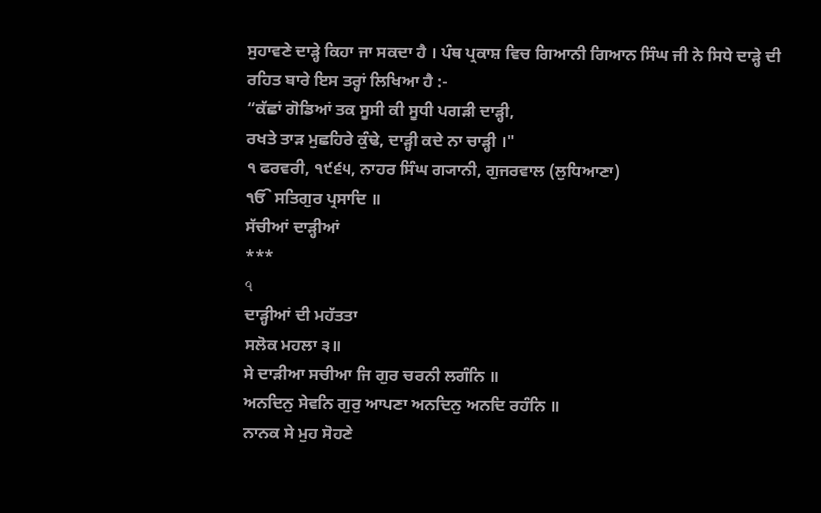ਸੁਹਾਵਣੇ ਦਾੜ੍ਹੇ ਕਿਹਾ ਜਾ ਸਕਦਾ ਹੈ । ਪੰਥ ਪ੍ਰਕਾਸ਼ ਵਿਚ ਗਿਆਨੀ ਗਿਆਨ ਸਿੰਘ ਜੀ ਨੇ ਸਿਧੇ ਦਾੜ੍ਹੇ ਦੀ ਰਹਿਤ ਬਾਰੇ ਇਸ ਤਰ੍ਹਾਂ ਲਿਖਿਆ ਹੈ :-
“ਕੱਛਾਂ ਗੋਡਿਆਂ ਤਕ ਸੂਸੀ ਕੀ ਸੂਧੀ ਪਗੜੀ ਦਾੜ੍ਹੀ,
ਰਖਤੇ ਤਾੜ ਮੁਛਹਿਰੇ ਕੁੰਢੇ, ਦਾੜ੍ਹੀ ਕਦੇ ਨਾ ਚਾੜ੍ਹੀ ।"
੧ ਫਰਵਰੀ, ੧੯੬੫, ਨਾਹਰ ਸਿੰਘ ਗ੍ਯਾਨੀ, ਗੁਜਰਵਾਲ (ਲੁਧਿਆਣਾ)
ੴ ਸਤਿਗੁਰ ਪ੍ਰਸਾਦਿ ॥
ਸੱਚੀਆਂ ਦਾੜ੍ਹੀਆਂ
***
৭
ਦਾੜ੍ਹੀਆਂ ਦੀ ਮਹੱਤਤਾ
ਸਲੋਕ ਮਹਲਾ ੩॥
ਸੇ ਦਾੜੀਆ ਸਚੀਆ ਜਿ ਗੁਰ ਚਰਨੀ ਲਗੰਨਿ ॥
ਅਨਦਿਨੁ ਸੇਵਨਿ ਗੁਰੁ ਆਪਣਾ ਅਨਦਿਨੁ ਅਨਦਿ ਰਹੰਨਿ ॥
ਨਾਨਕ ਸੇ ਮੁਹ ਸੋਹਣੇ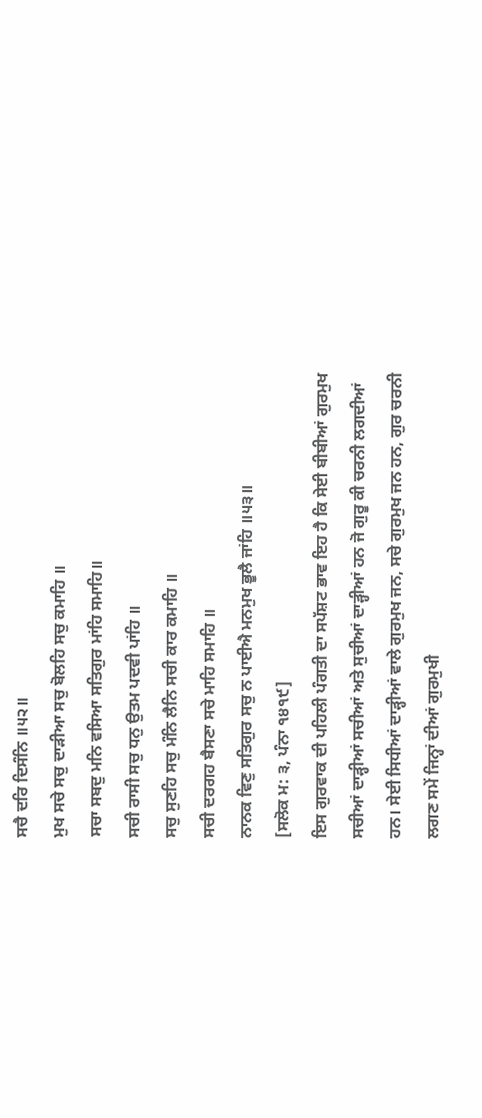ਸਚੈ ਦਰਿ ਦਿਸੰਨਿ ॥੫੨॥
ਮੁਖ ਸਚੇ ਸਚੁ ਦਾੜੀਆ ਸਚੁ ਬੋਲਹਿ ਸਚੁ ਕਮਾਹਿ ॥
ਸਚਾ ਸਬਦੁ ਮਨਿ ਵਸਿਆ ਸਤਿਗੁਰ ਮਾਂਹਿ ਸਮਾਹਿ॥
ਸਚੀ ਰਾਸੀ ਸਚੁ ਧਨੁ ਉਤਮ ਪਦਵੀ ਪਾਂਹਿ ॥
ਸਚੁ ਸੁਣਹਿ ਸਚੁ ਮੰਨਿ ਲੈਨਿ ਸਚੀ ਕਾਰ ਕਮਾਹਿ ॥
ਸਚੀ ਦਰਗਹ ਬੈਸਣਾ ਸਚੇ ਮਾਹਿ ਸਮਾਹਿ ॥
ਨਾਨਕ ਵਿਣੁ ਸਤਿਗੁਰ ਸਚੁ ਨ ਪਾਈਐ ਮਨਮੁਖ ਭੂਲੈ ਜਾਂਹਿ ॥੫੩॥
[ਸਲੋਕ ਮ: ੩, ਪੰਨਾ ੧੪੧੯]
ਇਸ ਗੁਰਵਾਕ ਦੀ ਪਹਿਲੀ ਪੰਗਤੀ ਦਾ ਸਪੱਸ਼ਟ ਭਾਵ ਇਹ ਹੈ ਕਿ ਸੇਈ ਬੀਬੀਆਂ ਗੁਰਮੁਖ ਸਚੀਆਂ ਦਾੜ੍ਹੀਆਂ ਸਚੀਆਂ ਅਤੇ ਸੁਚੀਆਂ ਦਾੜ੍ਹੀਆਂ ਹਨ ਜੋ ਗੁਰੂ ਕੀ ਚਰਨੀ ਲਗਦੀਆਂ ਹਨ। ਸੇਈ ਸਿਧੀਆਂ ਦਾੜ੍ਹੀਆਂ ਵਾਲੇ ਗੁਰਮੁਖ ਜਨ, ਸਚੇ ਗੁਰਮੁਖ ਜਨ ਹਨ, ਗੁਰ ਚਰਨੀ ਲਗਣ ਸਮੇਂ ਜਿਨ੍ਹਾਂ ਦੀਆਂ ਗੁਰਮੁਖੀ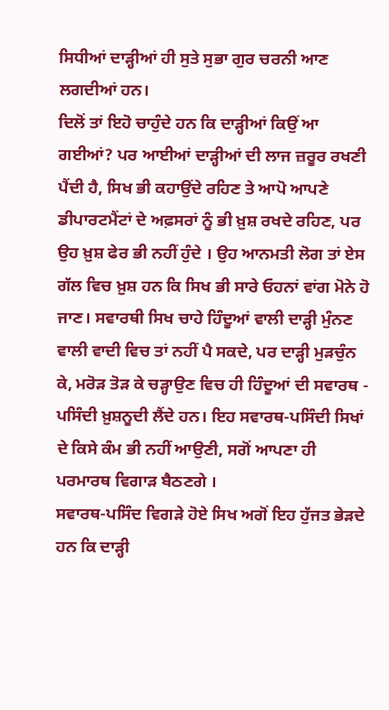ਸਿਧੀਆਂ ਦਾੜ੍ਹੀਆਂ ਹੀ ਸੁਤੇ ਸੁਭਾ ਗੁਰ ਚਰਨੀ ਆਣ ਲਗਦੀਆਂ ਹਨ।
ਦਿਲੋਂ ਤਾਂ ਇਹੋ ਚਾਹੁੰਦੇ ਹਨ ਕਿ ਦਾੜ੍ਹੀਆਂ ਕਿਉਂ ਆ ਗਈਆਂ? ਪਰ ਆਈਆਂ ਦਾੜ੍ਹੀਆਂ ਦੀ ਲਾਜ ਜ਼ਰੂਰ ਰਖਣੀ ਪੈਂਦੀ ਹੈ, ਸਿਖ ਭੀ ਕਹਾਉਂਦੇ ਰਹਿਣ ਤੇ ਆਪੋ ਆਪਣੇ ਡੀਪਾਰਟਮੈਂਟਾਂ ਦੇ ਅਫ਼ਸਰਾਂ ਨੂੰ ਭੀ ਖ਼ੁਸ਼ ਰਖਦੇ ਰਹਿਣ, ਪਰ ਉਹ ਖ਼ੁਸ਼ ਫੇਰ ਭੀ ਨਹੀਂ ਹੁੰਦੇ । ਉਹ ਆਨਮਤੀ ਲੋਗ ਤਾਂ ਏਸ ਗੱਲ ਵਿਚ ਖ਼ੁਸ਼ ਹਨ ਕਿ ਸਿਖ ਭੀ ਸਾਰੇ ਓਹਨਾਂ ਵਾਂਗ ਮੋਨੇ ਹੋ ਜਾਣ। ਸਵਾਰਥੀ ਸਿਖ ਚਾਹੇ ਹਿੰਦੂਆਂ ਵਾਲੀ ਦਾੜ੍ਹੀ ਮੁੰਨਣ ਵਾਲੀ ਵਾਦੀ ਵਿਚ ਤਾਂ ਨਹੀਂ ਪੈ ਸਕਦੇ, ਪਰ ਦਾੜ੍ਹੀ ਮੁੜਚੁੰਨ ਕੇ, ਮਰੋੜ ਤੋੜ ਕੇ ਚੜ੍ਹਾਉਣ ਵਿਚ ਹੀ ਹਿੰਦੂਆਂ ਦੀ ਸਵਾਰਥ - ਪਸਿੰਦੀ ਖ਼ੁਸ਼ਨੂਦੀ ਲੈਂਦੇ ਹਨ। ਇਹ ਸਵਾਰਥ-ਪਸਿੰਦੀ ਸਿਖਾਂ ਦੇ ਕਿਸੇ ਕੰਮ ਭੀ ਨਹੀਂ ਆਉਣੀ, ਸਗੋਂ ਆਪਣਾ ਹੀ ਪਰਮਾਰਥ ਵਿਗਾੜ ਬੈਠਣਗੇ ।
ਸਵਾਰਥ-ਪਸਿੰਦ ਵਿਗੜੇ ਹੋਏ ਸਿਖ ਅਗੋਂ ਇਹ ਹੁੱਜਤ ਭੇੜਦੇ ਹਨ ਕਿ ਦਾੜ੍ਹੀ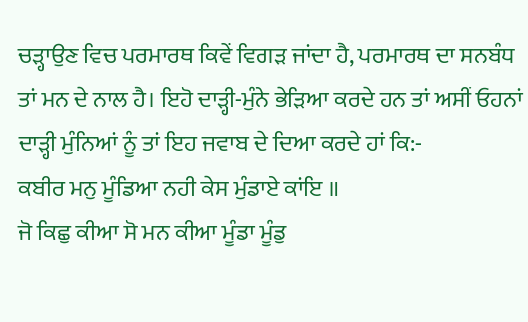ਚੜ੍ਹਾਉਣ ਵਿਚ ਪਰਮਾਰਥ ਕਿਵੇਂ ਵਿਗੜ ਜਾਂਦਾ ਹੈ, ਪਰਮਾਰਥ ਦਾ ਸਨਬੰਧ ਤਾਂ ਮਨ ਦੇ ਨਾਲ ਹੈ। ਇਹੋ ਦਾੜ੍ਹੀ-ਮੁੰਨੇ ਭੇੜਿਆ ਕਰਦੇ ਹਨ ਤਾਂ ਅਸੀਂ ਓਹਨਾਂ ਦਾੜ੍ਹੀ ਮੁੰਨਿਆਂ ਨੂੰ ਤਾਂ ਇਹ ਜਵਾਬ ਦੇ ਦਿਆ ਕਰਦੇ ਹਾਂ ਕਿ:-
ਕਬੀਰ ਮਨੁ ਮੂੰਡਿਆ ਨਹੀ ਕੇਸ ਮੁੰਡਾਏ ਕਾਂਇ ॥
ਜੋ ਕਿਛੁ ਕੀਆ ਸੋ ਮਨ ਕੀਆ ਮੂੰਡਾ ਮੂੰਡੁ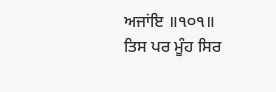ਅਜਾਂਇ ॥੧੦੧॥
ਤਿਸ ਪਰ ਮੂੰਹ ਸਿਰ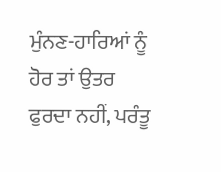ਮੁੰਨਣ-ਹਾਰਿਆਂ ਨੂੰ ਹੋਰ ਤਾਂ ਉਤਰ ਫੁਰਦਾ ਨਹੀਂ, ਪਰੰਤੂ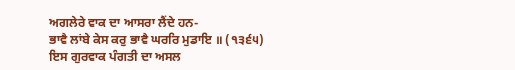ਅਗਲੇਰੇ ਵਾਕ ਦਾ ਆਸਰਾ ਲੈਂਦੇ ਹਨ-
ਭਾਵੈ ਲਾਂਬੇ ਕੇਸ ਕਰੁ ਭਾਵੈ ਘਰਰਿ ਮੁਡਾਇ ॥ (੧੩੬੫)
ਇਸ ਗੁਰਵਾਕ ਪੰਗਤੀ ਦਾ ਅਸਲ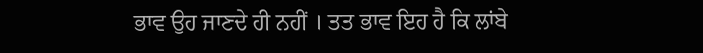ਭਾਵ ਉਹ ਜਾਣਦੇ ਹੀ ਨਹੀਂ । ਤਤ ਭਾਵ ਇਹ ਹੈ ਕਿ ਲਾਂਬੇ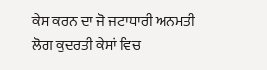ਕੇਸ ਕਰਨ ਦਾ ਜੋ ਜਟਾਧਾਰੀ ਅਨਮਤੀ ਲੋਗ ਕੁਦਰਤੀ ਕੇਸਾਂ ਵਿਚ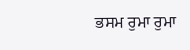ਭਸਮ ਰੁਮਾ ਰੁਮਾ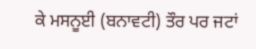ਕੇ ਮਸਨੂਈ (ਬਨਾਵਟੀ) ਤੌਰ ਪਰ ਜਟਾਂ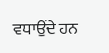ਵਧਾਉਂਦੇ ਹਨ